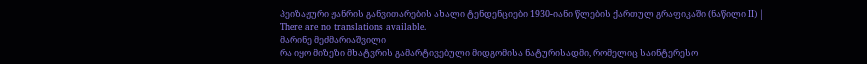პეიზაჟური ჟანრის განვითარების ახალი ტენდენციები 1930-იანი წლების ქართულ გრაფიკაში (ნაწილი II) |
There are no translations available.
მარინე მეძმარიაშვილი
რა იყო მიზეზი მხატვრის გამარტივებული მიდგომისა ნატურისადმი, რომელიც საინტერესო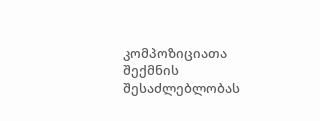კომპოზიციათა შექმნის შესაძლებლობას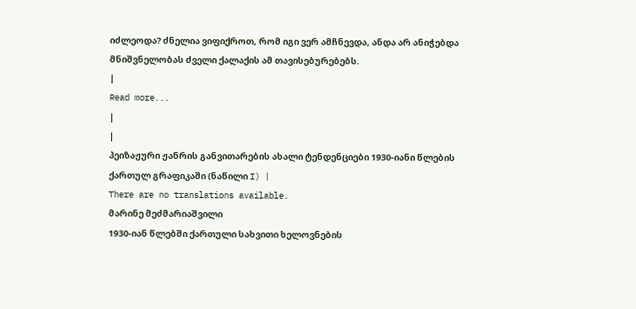იძლეოდა? ძნელია ვიფიქროთ, რომ იგი ვერ ამჩნევდა, ანდა არ ანიჭებდა მნიშვნელობას ძველი ქალაქის ამ თავისებურებებს.
|
Read more...
|
|
პეიზაჟური ჟანრის განვითარების ახალი ტენდენციები 1930-იანი წლების ქართულ გრაფიკაში (ნაწილი I) |
There are no translations available.
მარინე მეძმარიაშვილი
1930-იან წლებში ქართული სახვითი ხელოვნების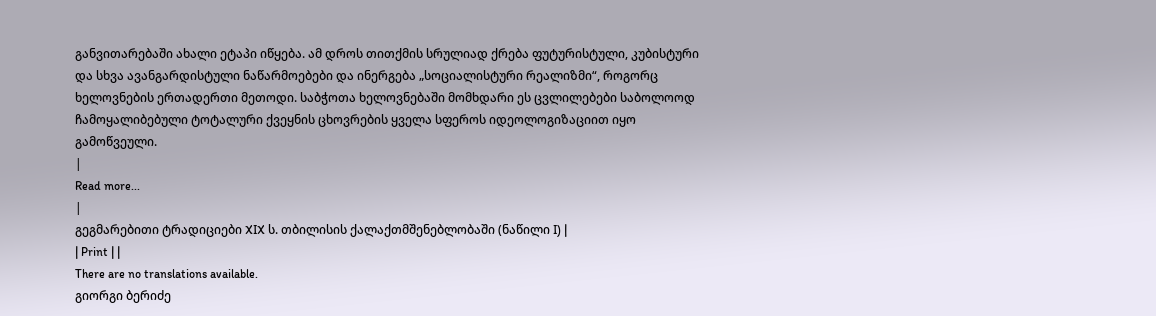განვითარებაში ახალი ეტაპი იწყება. ამ დროს თითქმის სრულიად ქრება ფუტურისტული, კუბისტური და სხვა ავანგარდისტული ნაწარმოებები და ინერგება „სოციალისტური რეალიზმი“, როგორც ხელოვნების ერთადერთი მეთოდი. საბჭოთა ხელოვნებაში მომხდარი ეს ცვლილებები საბოლოოდ ჩამოყალიბებული ტოტალური ქვეყნის ცხოვრების ყველა სფეროს იდეოლოგიზაციით იყო გამოწვეული.
|
Read more...
|
გეგმარებითი ტრადიციები XIX ს. თბილისის ქალაქთმშენებლობაში (ნაწილი I) |
| Print | |
There are no translations available.
გიორგი ბერიძე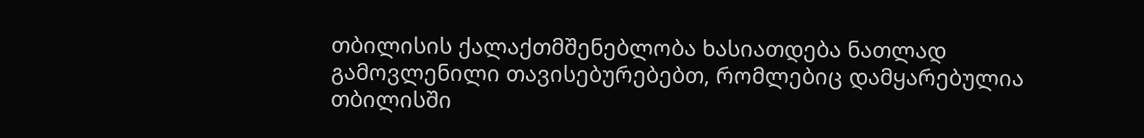თბილისის ქალაქთმშენებლობა ხასიათდება ნათლად გამოვლენილი თავისებურებებთ, რომლებიც დამყარებულია თბილისში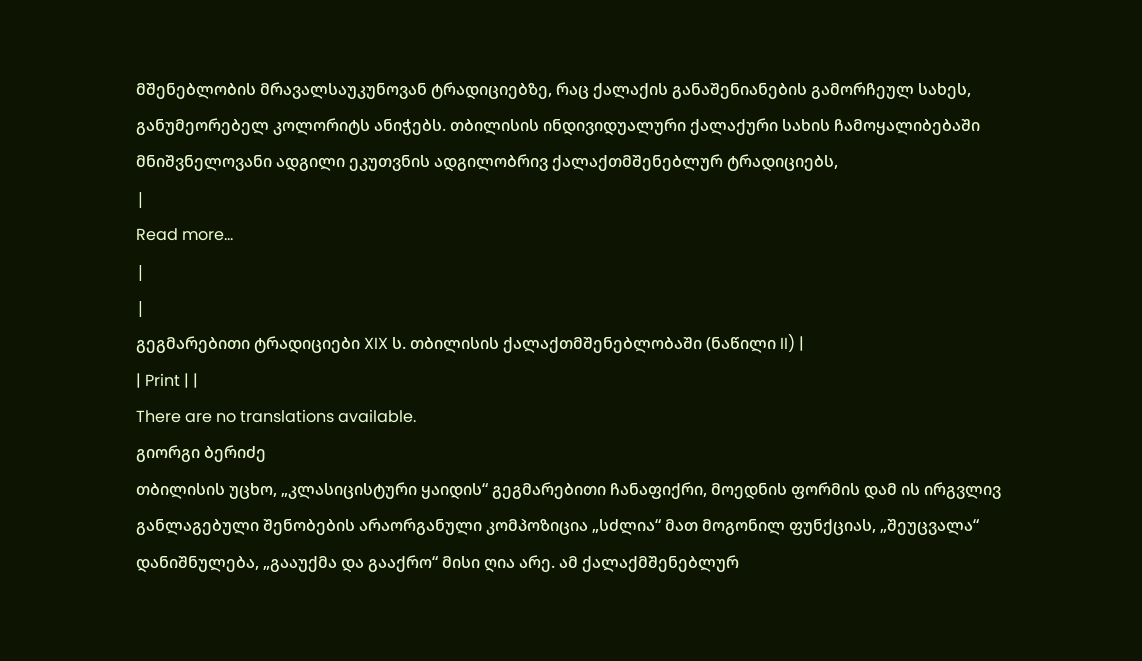მშენებლობის მრავალსაუკუნოვან ტრადიციებზე, რაც ქალაქის განაშენიანების გამორჩეულ სახეს, განუმეორებელ კოლორიტს ანიჭებს. თბილისის ინდივიდუალური ქალაქური სახის ჩამოყალიბებაში მნიშვნელოვანი ადგილი ეკუთვნის ადგილობრივ ქალაქთმშენებლურ ტრადიციებს,
|
Read more...
|
|
გეგმარებითი ტრადიციები XIX ს. თბილისის ქალაქთმშენებლობაში (ნაწილი II) |
| Print | |
There are no translations available.
გიორგი ბერიძე
თბილისის უცხო, „კლასიცისტური ყაიდის“ გეგმარებითი ჩანაფიქრი, მოედნის ფორმის დამ ის ირგვლივ განლაგებული შენობების არაორგანული კომპოზიცია „სძლია“ მათ მოგონილ ფუნქციას, „შეუცვალა“ დანიშნულება, „გააუქმა და გააქრო“ მისი ღია არე. ამ ქალაქმშენებლურ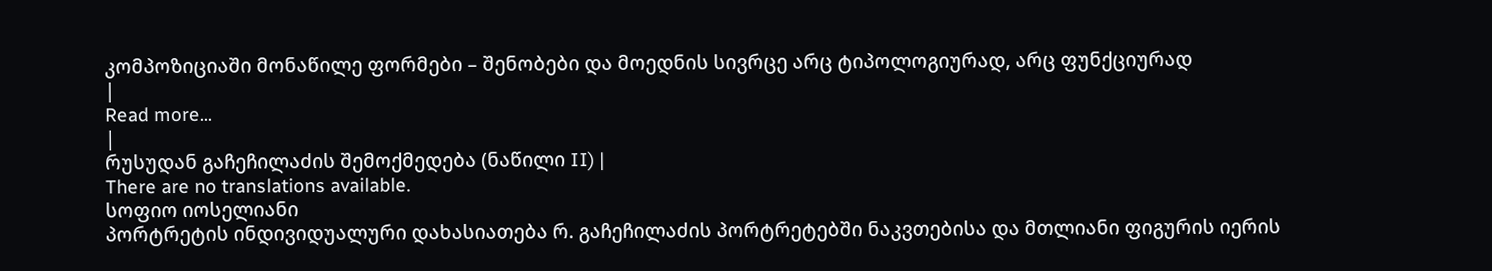კომპოზიციაში მონაწილე ფორმები – შენობები და მოედნის სივრცე არც ტიპოლოგიურად, არც ფუნქციურად
|
Read more...
|
რუსუდან გაჩეჩილაძის შემოქმედება (ნაწილი II) |
There are no translations available.
სოფიო იოსელიანი
პორტრეტის ინდივიდუალური დახასიათება რ. გაჩეჩილაძის პორტრეტებში ნაკვთებისა და მთლიანი ფიგურის იერის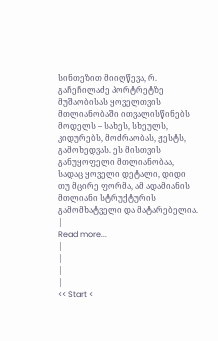სინთეზით მიიღწევა, რ. გაჩეჩილაძე პორტრეტზე მუშაობისას ყოველთვის მთლიანობაში ითვალისწინებს მოდელს – სახეს, სხეულს, კიდურებს, მოძრაობას, ჟესტს, გამოხედვას. ეს მისთვის განუყოფელი მთლიანობაა, სადაც ყოველი დეტალი, დიდი თუ მცირე ფორმა, ამ ადამიანის მთლიანი სტრუქტურის გამომხატველი და მატარებელია.
|
Read more...
|
|
|
|
<< Start <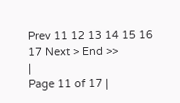Prev 11 12 13 14 15 16 17 Next > End >>
|
Page 11 of 17 |